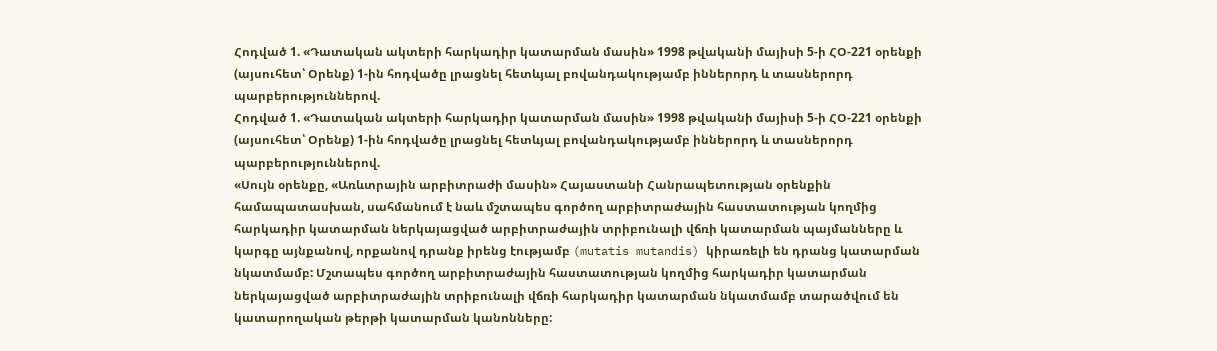Հոդված 1. «Դատական ակտերի հարկադիր կատարման մասին» 1998 թվականի մայիսի 5-ի ՀՕ-221 օրենքի (այսուհետ՝ Օրենք) 1-ին հոդվածը լրացնել հետևյալ բովանդակությամբ իններորդ և տասներորդ պարբերություններով.
Հոդված 1. «Դատական ակտերի հարկադիր կատարման մասին» 1998 թվականի մայիսի 5-ի ՀՕ-221 օրենքի (այսուհետ՝ Օրենք) 1-ին հոդվածը լրացնել հետևյալ բովանդակությամբ իններորդ և տասներորդ պարբերություններով.
«Սույն օրենքը, «Առևտրային արբիտրաժի մասին» Հայաստանի Հանրապետության օրենքին համապատասխան, սահմանում է նաև մշտապես գործող արբիտրաժային հաստատության կողմից հարկադիր կատարման ներկայացված արբիտրաժային տրիբունալի վճռի կատարման պայմանները և կարգը այնքանով, որքանով դրանք իրենց էությամբ (mutatis mutandis) կիրառելի են դրանց կատարման նկատմամբ: Մշտապես գործող արբիտրաժային հաստատության կողմից հարկադիր կատարման ներկայացված արբիտրաժային տրիբունալի վճռի հարկադիր կատարման նկատմամբ տարածվում են կատարողական թերթի կատարման կանոնները: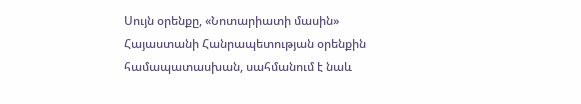Սույն օրենքը, «Նոտարիատի մասին» Հայաստանի Հանրապետության օրենքին համապատասխան, սահմանում է նաև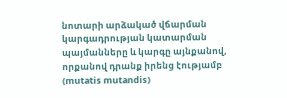նոտարի արձակած վճարման կարգադրության կատարման պայմանները և կարգը այնքանով, որքանով դրանք իրենց էությամբ (mutatis mutandis)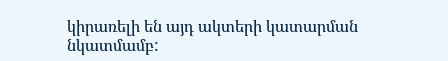կիրառելի են այդ ակտերի կատարման նկատմամբ: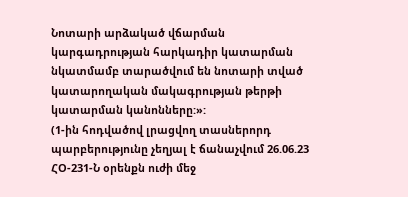Նոտարի արձակած վճարման կարգադրության հարկադիր կատարման նկատմամբ տարածվում են նոտարի տված կատարողական մակագրության թերթի կատարման կանոնները:»:
(1-ին հոդվածով լրացվող տասներորդ պարբերությունը չեղյալ է ճանաչվում 26.06.23 ՀՕ-231-Ն օրենքն ուժի մեջ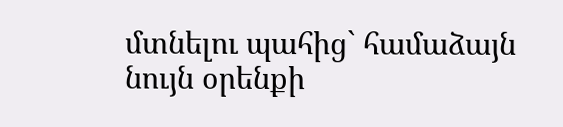մտնելու պահից` համաձայն նույն օրենքի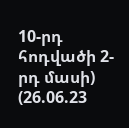10-րդ հոդվածի 2-րդ մասի)
(26.06.23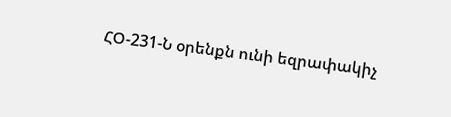ՀՕ-231-Ն օրենքն ունի եզրափակիչ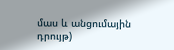մաս և անցումային դրույթ)